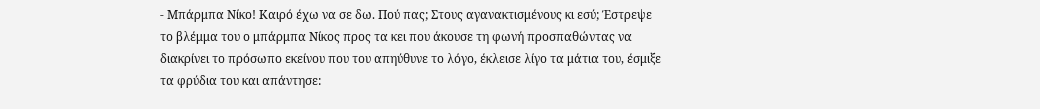- Μπάρμπα Νίκο! Καιρό έχω να σε δω. Πού πας; Στους αγανακτισμένους κι εσύ; Έστρεψε το βλέμμα του ο μπάρμπα Νίκος προς τα κει που άκουσε τη φωνή προσπαθώντας να διακρίνει το πρόσωπο εκείνου που του απηύθυνε το λόγο, έκλεισε λίγο τα μάτια του, έσμιξε τα φρύδια του και απάντησε: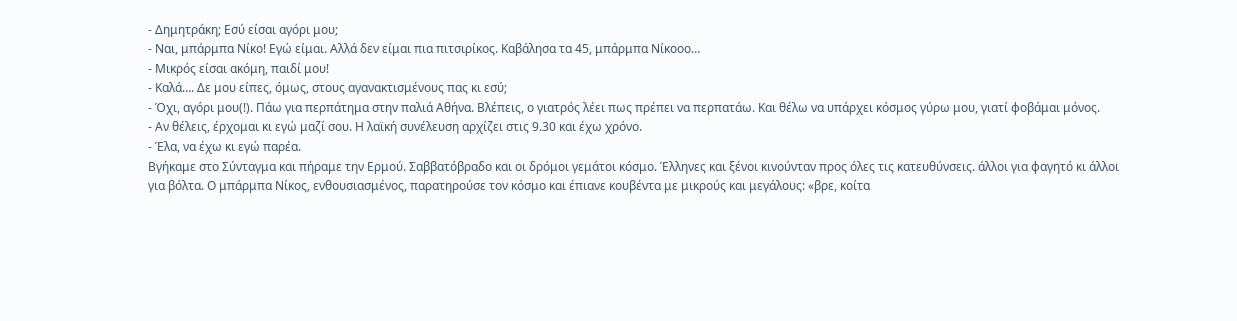- Δημητράκη; Εσύ είσαι αγόρι μου;
- Ναι, μπάρμπα Νίκο! Εγώ είμαι. Αλλά δεν είμαι πια πιτσιρίκος. Καβάλησα τα 45, μπάρμπα Νίκοοο…
- Μικρός είσαι ακόμη, παιδί μου!
- Καλά…. Δε μου είπες, όμως, στους αγανακτισμένους πας κι εσύ;
- Όχι, αγόρι μου(!). Πάω για περπάτημα στην παλιά Αθήνα. Βλέπεις, ο γιατρός λέει πως πρέπει να περπατάω. Και θέλω να υπάρχει κόσμος γύρω μου, γιατί φοβάμαι μόνος.
- Αν θέλεις, έρχομαι κι εγώ μαζί σου. Η λαϊκή συνέλευση αρχίζει στις 9.30 και έχω χρόνο.
- Έλα, να έχω κι εγώ παρέα.
Βγήκαμε στο Σύνταγμα και πήραμε την Ερμού. Σαββατόβραδο και οι δρόμοι γεμάτοι κόσμο. Έλληνες και ξένοι κινούνταν προς όλες τις κατευθύνσεις. άλλοι για φαγητό κι άλλοι για βόλτα. Ο μπάρμπα Νίκος, ενθουσιασμένος, παρατηρούσε τον κόσμο και έπιανε κουβέντα με μικρούς και μεγάλους: «βρε, κοίτα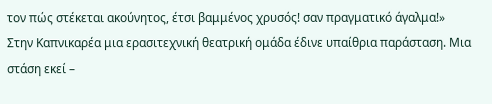τον πώς στέκεται ακούνητος, έτσι βαμμένος χρυσός! σαν πραγματικό άγαλμα!»
Στην Καπνικαρέα μια ερασιτεχνική θεατρική ομάδα έδινε υπαίθρια παράσταση. Μια στάση εκεί –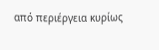από περιέργεια κυρίως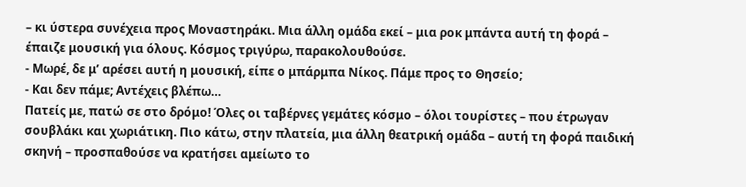– κι ύστερα συνέχεια προς Μοναστηράκι. Μια άλλη ομάδα εκεί – μια ροκ μπάντα αυτή τη φορά – έπαιζε μουσική για όλους. Κόσμος τριγύρω, παρακολουθούσε.
- Μωρέ, δε μ’ αρέσει αυτή η μουσική, είπε ο μπάρμπα Νίκος. Πάμε προς το Θησείο;
- Και δεν πάμε; Αντέχεις βλέπω…
Πατείς με, πατώ σε στο δρόμο! Όλες οι ταβέρνες γεμάτες κόσμο – όλοι τουρίστες – που έτρωγαν σουβλάκι και χωριάτικη. Πιο κάτω, στην πλατεία, μια άλλη θεατρική ομάδα – αυτή τη φορά παιδική σκηνή – προσπαθούσε να κρατήσει αμείωτο το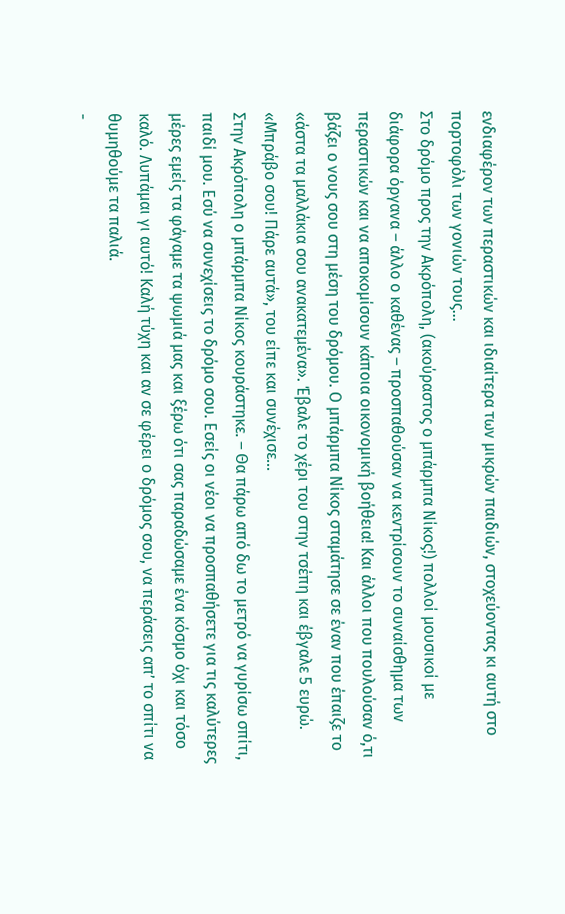ενδιαφέρον των περαστικών και ιδιαίτερα των μικρών παιδιών, στοχεύοντας κι αυτή στο πορτοφόλι των γονιών τους…
Στο δρόμο προς την Ακρόπολη, (ακούραστος ο μπάρμπα Νίκος!) πολλοί μουσικοί με διάφορα όργανα – άλλο ο καθένας – προσπαθούσαν να κεντρίσουν το συναίσθημα των περαστικών και να αποκομίσουν κάποια οικονομική βοήθεια! Και άλλοι που πουλούσαν ό,τι βάζει ο νους σου στη μέση του δρόμου. Ο μπάρμπα Νίκος σταμάτησε σε έναν που έπαιζε το «άστα τα μαλλάκια σου ανακατεμένα». Έβαλε το χέρι του στην τσέπη και έβγαλε 5 ευρώ. «Μπράβο σου! Πάρε αυτά», του είπε και συνέχισε…
Στην Ακρόπολη ο μπάρμπα Νίκος κουράστηκε. – Θα πάρω από δω το μετρό να γυρίσω σπίτι, παιδί μου. Εσύ να συνεχίσεις το δρόμο σου. Εσείς οι νέοι να προσπαθήσετε για τις καλύτερες μέρες εμείς τα φάγαμε τα ψωμιά μας και ξέρω ότι σας παραδώσαμε ένα κόσμο όχι και τόσο καλό. Λυπάμαι γι αυτό! Καλή τύχη και αν σε φέρει ο δρόμος σου, να περάσεις απ’ το σπίτι να θυμηθούμε τα παλιά.
-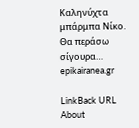Καληνύχτα μπάρμπα Νίκο. Θα περάσω σίγουρα…
epikairanea.gr

LinkBack URL
About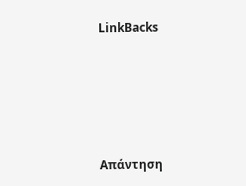LinkBacks







Απάντηση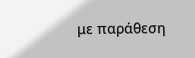με παράθεση